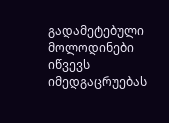გადამეტებული მოლოდინები იწვევს იმედგაცრუებას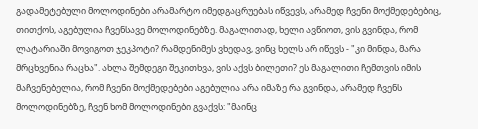გადამეტებული მოლოდინები არამარტო იმედგაცრუებას იწვევს, არამედ ჩვენი მოქმედებებიც, თითქოს, აგებულია ჩვენსავე მოლოდინებზე. მაგალითად, ხელი ავწიოთ, ვის გვინდა, რომ ლატარიაში მოვიგოთ ჯეკპოტი? რამდენიმეს ვხედავ, ვინც ხელს არ იწევს - "კი მინდა, მარა მრცხვენია რაცხა". ახლა შემდეგი შეკითხვა, ვის აქვს ბილეთი? ეს მაგალითი ჩემთვის იმის მაჩვენებელია, რომ ჩვენი მოქმედებები აგებულია არა იმაზე რა გვინდა, არამედ ჩვენს მოლოდინებზე, ჩვენ ხომ მოლოდინები გვაქვს: "მაინც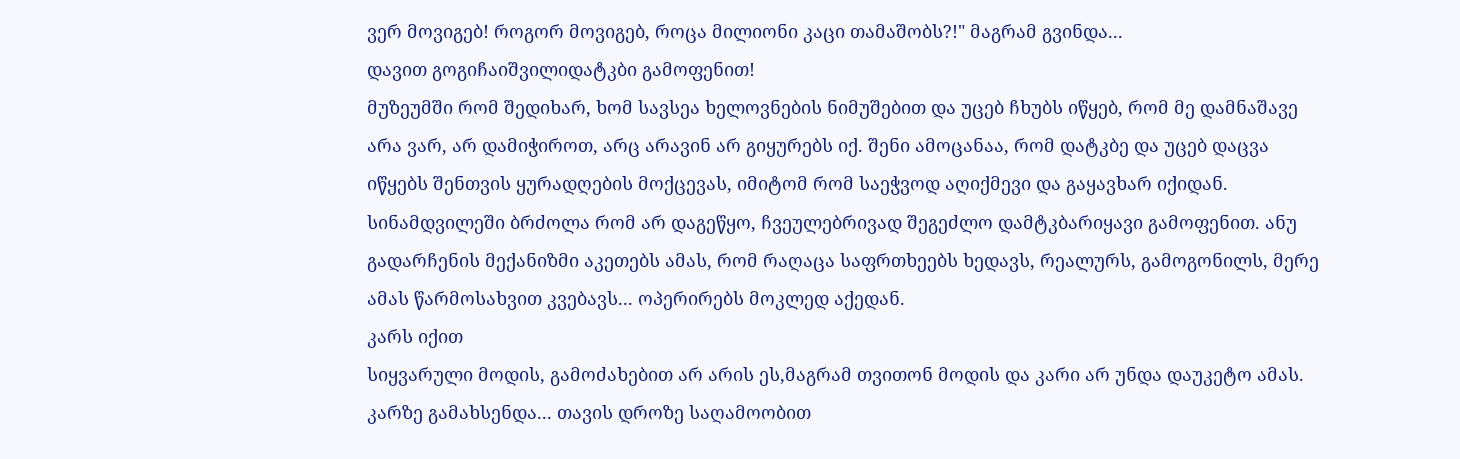ვერ მოვიგებ! როგორ მოვიგებ, როცა მილიონი კაცი თამაშობს?!" მაგრამ გვინდა...
დავით გოგიჩაიშვილიდატკბი გამოფენით!
მუზეუმში რომ შედიხარ, ხომ სავსეა ხელოვნების ნიმუშებით და უცებ ჩხუბს იწყებ, რომ მე დამნაშავე არა ვარ, არ დამიჭიროთ, არც არავინ არ გიყურებს იქ. შენი ამოცანაა, რომ დატკბე და უცებ დაცვა იწყებს შენთვის ყურადღების მოქცევას, იმიტომ რომ საეჭვოდ აღიქმევი და გაყავხარ იქიდან.
სინამდვილეში ბრძოლა რომ არ დაგეწყო, ჩვეულებრივად შეგეძლო დამტკბარიყავი გამოფენით. ანუ გადარჩენის მექანიზმი აკეთებს ამას, რომ რაღაცა საფრთხეებს ხედავს, რეალურს, გამოგონილს, მერე ამას წარმოსახვით კვებავს... ოპერირებს მოკლედ აქედან.
კარს იქით
სიყვარული მოდის, გამოძახებით არ არის ეს,მაგრამ თვითონ მოდის და კარი არ უნდა დაუკეტო ამას.
კარზე გამახსენდა... თავის დროზე საღამოობით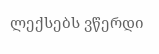ლექსებს ვწერდი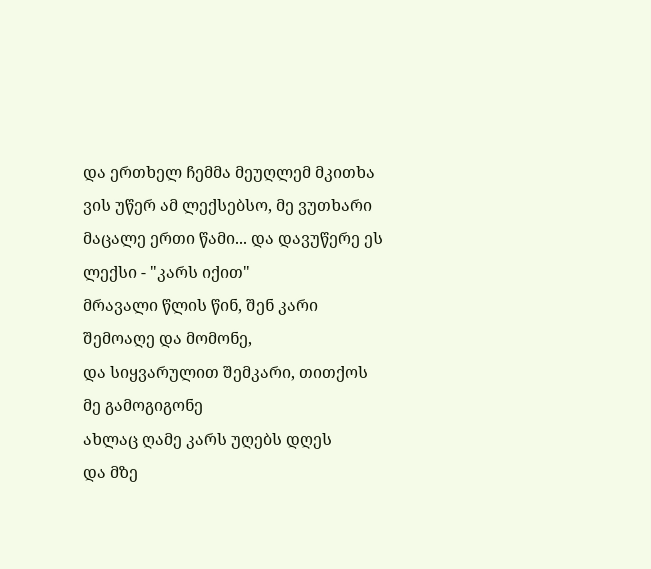და ერთხელ ჩემმა მეუღლემ მკითხა ვის უწერ ამ ლექსებსო, მე ვუთხარი მაცალე ერთი წამი... და დავუწერე ეს ლექსი - "კარს იქით"
მრავალი წლის წინ, შენ კარი შემოაღე და მომონე,
და სიყვარულით შემკარი, თითქოს მე გამოგიგონე
ახლაც ღამე კარს უღებს დღეს
და მზე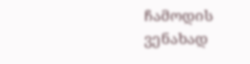ჩამოდის ვენახად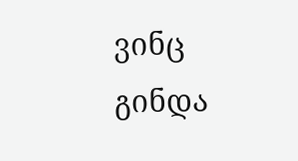ვინც გინდა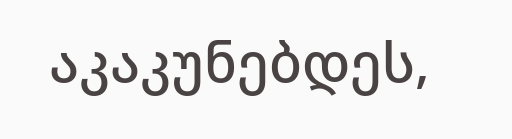აკაკუნებდეს,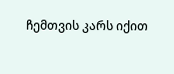ჩემთვის კარს იქით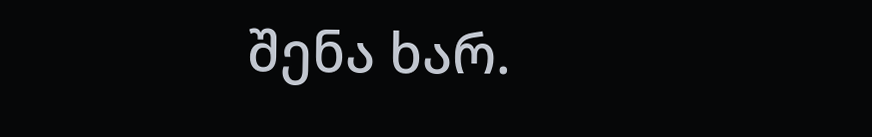შენა ხარ.